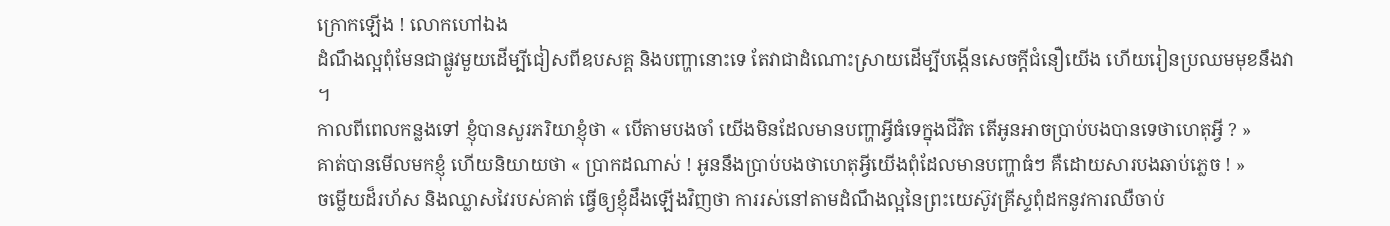ក្រោកឡើង ! លោកហៅឯង
ដំណឹងល្អពុំមែនជាផ្លូវមួយដើម្បីជៀសពីឧបសគ្គ និងបញ្ហានោះទេ តែវាជាដំណោះស្រាយដើម្បីបង្កើនសេចក្តីជំនឿយើង ហើយរៀនប្រឈមមុខនឹងវា ។
កាលពីពេលកន្លងទៅ ខ្ញុំបានសួរភរិយាខ្ញុំថា « បើតាមបងចាំ យើងមិនដែលមានបញ្ហាអ្វីធំទេក្នុងជីវិត តើអូនអាចប្រាប់បងបានទេថាហេតុអ្វី ? »
គាត់បានមើលមកខ្ញុំ ហើយនិយាយថា « ប្រាកដណាស់ ! អូននឹងប្រាប់បងថាហេតុអ្វីយើងពុំដែលមានបញ្ហាធំៗ គឺដោយសារបងឆាប់ភ្លេច ! »
ចម្លើយដ៏រហ័ស និងឈ្លាសវៃរបស់គាត់ ធ្វើឲ្យខ្ញុំដឹងឡើងវិញថា ការរស់នៅតាមដំណឹងល្អនៃព្រះយេស៊ូវគ្រីស្ទពុំដកនូវការឈឺចាប់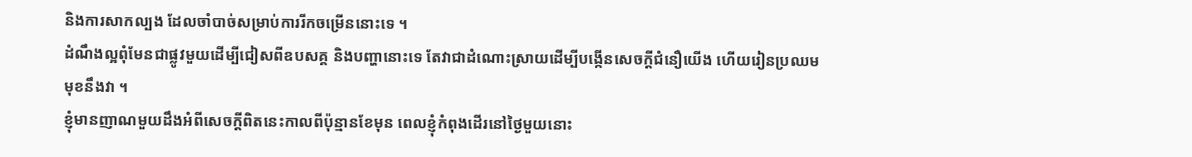និងការសាកល្បង ដែលចាំបាច់សម្រាប់ការរីកចម្រើននោះទេ ។
ដំណឹងល្អពុំមែនជាផ្លូវមួយដើម្បីជៀសពីឧបសគ្គ និងបញ្ហានោះទេ តែវាជាដំណោះស្រាយដើម្បីបង្កើនសេចក្តីជំនឿយើង ហើយរៀនប្រឈមមុខនឹងវា ។
ខ្ញុំមានញាណមួយដឹងអំពីសេចក្ដីពិតនេះកាលពីប៉ុន្មានខែមុន ពេលខ្ញុំកំពុងដើរនៅថ្ងៃមួយនោះ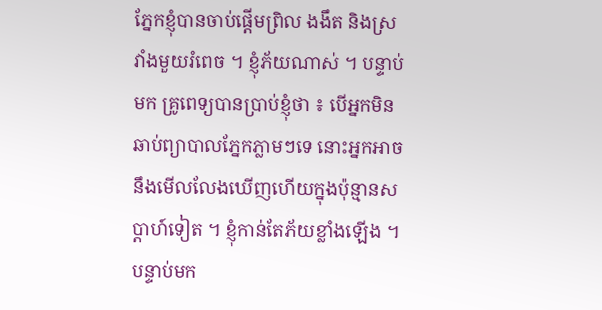ភ្នែកខ្ញុំបានចាប់ផ្តើមព្រិល ងងឹត និងស្រវាំងមួយរំពេច ។ ខ្ញុំភ័យណាស់ ។ បន្ទាប់មក គ្រូពេទ្យបានប្រាប់ខ្ញុំថា ៖ បើអ្នកមិនឆាប់ព្យាបាលភ្នែកភ្លាមៗទេ នោះអ្នកអាចនឹងមើលលែងឃើញហើយក្នុងប៉ុន្មានសប្តាហ៍ទៀត ។ ខ្ញុំកាន់តែភ័យខ្លាំងឡើង ។
បន្ទាប់មក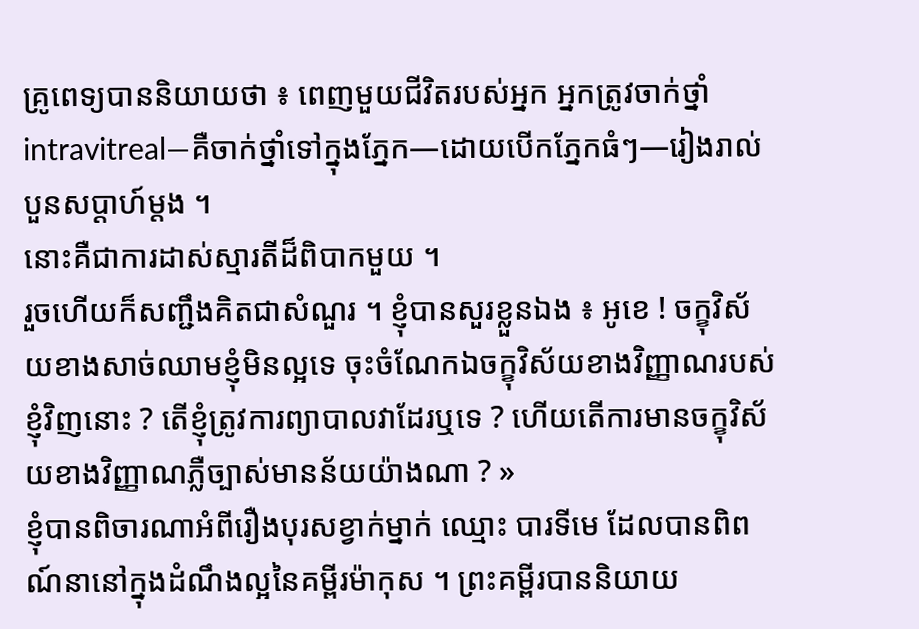គ្រូពេទ្យបាននិយាយថា ៖ ពេញមួយជីវិតរបស់អ្នក អ្នកត្រូវចាក់ថ្នាំ intravitreal—គឺចាក់ថ្នាំទៅក្នុងភ្នែក—ដោយបើកភ្នែកធំៗ—រៀងរាល់បួនសប្តាហ៍ម្តង ។
នោះគឺជាការដាស់ស្មារតីដ៏ពិបាកមួយ ។
រួចហើយក៏សញ្ជឹងគិតជាសំណួរ ។ ខ្ញុំបានសួរខ្លួនឯង ៖ អូខេ ! ចក្ខុវិស័យខាងសាច់ឈាមខ្ញុំមិនល្អទេ ចុះចំណែកឯចក្ខុវិស័យខាងវិញ្ញាណរបស់ខ្ញុំវិញនោះ ? តើខ្ញុំត្រូវការព្យាបាលវាដែរឬទេ ? ហើយតើការមានចក្ខុវិស័យខាងវិញ្ញាណភ្លឺច្បាស់មានន័យយ៉ាងណា ? »
ខ្ញុំបានពិចារណាអំពីរឿងបុរសខ្វាក់ម្នាក់ ឈ្មោះ បារទីមេ ដែលបានពិពណ៍នានៅក្នុងដំណឹងល្អនៃគម្ពីរម៉ាកុស ។ ព្រះគម្ពីរបាននិយាយ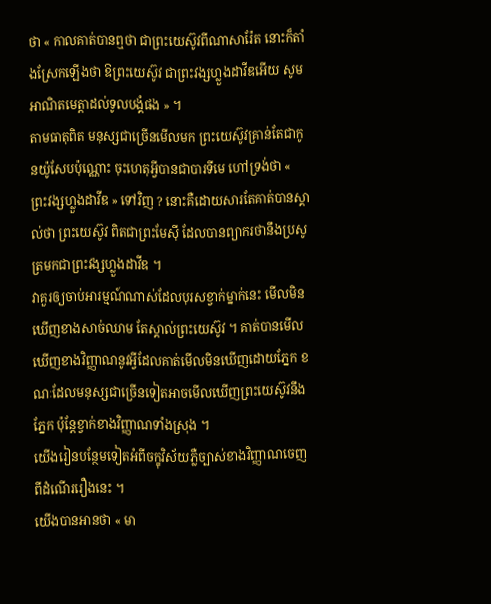ថា « កាលគាត់បានឮថា ជាព្រះយេស៊ូវពីណាសារ៉ែត នោះក៏តាំងស្រែកឡើងថា ឱព្រះយេស៊ូវ ជាព្រះវង្សហ្លួងដាវីឌអើយ សូមអាណិតមេត្តាដល់ទូលបង្គំផង » ។
តាមធាតុពិត មនុស្សជាច្រើនមើលមក ព្រះយេស៊ូវគ្រាន់តែជាកូនយ៉ូសែបប៉ុណ្ណោះ ចុះហេតុអ្វីបានជាបារទីមេ ហៅទ្រង់ថា « ព្រះវង្សហ្លួងដាវីឌ » ទៅវិញ ? នោះគឺដោយសារតែគាត់បានស្គាល់ថា ព្រះយេស៊ូវ ពិតជាព្រះមែស៊ី ដែលបានព្យាករថានឹងប្រសូត្រមកជាព្រះវង្សហ្លួងដាវីឌ ។
វាគួរឲ្យចាប់អារម្មណ៍ណាស់ដែលបុរសខ្វាក់ម្នាក់នេះ មើលមិនឃើញខាងសាច់ឈាម តែស្គាល់ព្រះយេស៊ូវ ។ គាត់បានមើលឃើញខាងវិញ្ញាណនូវអ្វីដែលគាត់មើលមិនឃើញដោយភ្នែក ខណៈដែលមនុស្សជាច្រើនទៀតអាចមើលឃើញព្រះយេស៊ូវនឹងភ្នែក ប៉ុន្តែខ្វាក់ខាងវិញ្ញាណទាំងស្រុង ។
យើងរៀនបន្ថែមទៀតអំពីចក្ខុវិស័យភ្លឺច្បាស់ខាងវិញ្ញាណចេញពីដំណើររឿងនេះ ។
យើងបានអានថា « មា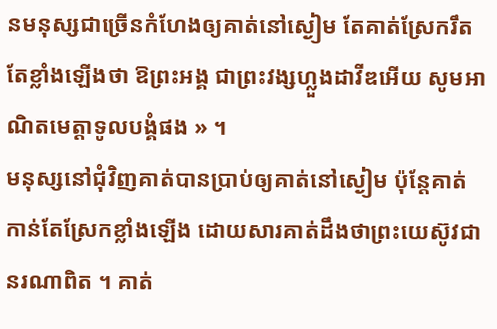នមនុស្សជាច្រើនកំហែងឲ្យគាត់នៅស្ងៀម តែគាត់ស្រែករឹតតែខ្លាំងឡើងថា ឱព្រះអង្គ ជាព្រះវង្សហ្លួងដាវីឌអើយ សូមអាណិតមេត្តាទូលបង្គំផង » ។
មនុស្សនៅជុំវិញគាត់បានប្រាប់ឲ្យគាត់នៅស្ងៀម ប៉ុន្តែគាត់កាន់តែស្រែកខ្លាំងឡើង ដោយសារគាត់ដឹងថាព្រះយេស៊ូវជានរណាពិត ។ គាត់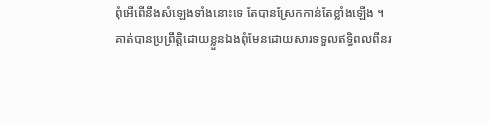ពុំអើពើនឹងសំឡេងទាំងនោះទេ តែបានស្រែកកាន់តែខ្លាំងឡើង ។
គាត់បានប្រព្រឹត្តិដោយខ្លួនឯងពុំមែនដោយសារទទួលឥទ្ធិពលពីនរ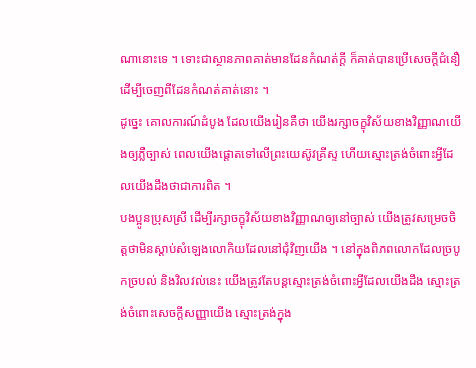ណានោះទេ ។ ទោះជាស្ថានភាពគាត់មានដែនកំណត់ក្ដី ក៏គាត់បានប្រើសេចក្តីជំនឿដើម្បីចេញពីដែនកំណត់គាត់នោះ ។
ដូច្នេះ គោលការណ៍ដំបូង ដែលយើងរៀនគឺថា យើងរក្សាចក្ខុវិស័យខាងវិញ្ញាណយើងឲ្យភ្លឺច្បាស់ ពេលយើងផ្តោតទៅលើព្រះយេស៊ូវគ្រីស្ទ ហើយស្មោះត្រង់ចំពោះអ្វីដែលយើងដឹងថាជាការពិត ។
បងប្អូនប្រុសស្រី ដើម្បីរក្សាចក្ខុវិស័យខាងវិញ្ញាណឲ្យនៅច្បាស់ យើងត្រូវសម្រេចចិត្តថាមិនស្ដាប់សំឡេងលោកិយដែលនៅជុំវិញយើង ។ នៅក្នុងពិភពលោកដែលច្របូកច្របល់ និងវិលវល់នេះ យើងត្រូវតែបន្ដស្មោះត្រង់ចំពោះអ្វីដែលយើងដឹង ស្មោះត្រង់ចំពោះសេចក្ដីសញ្ញាយើង ស្មោះត្រង់ក្នុង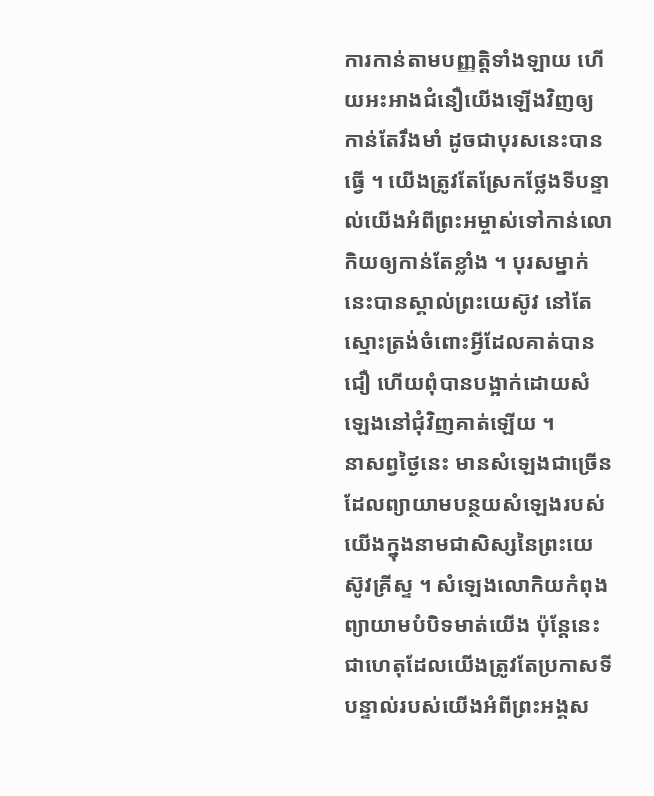ការកាន់តាមបញ្ញត្តិទាំងឡាយ ហើយអះអាងជំនឿយើងឡើងវិញឲ្យកាន់តែរឹងមាំ ដូចជាបុរសនេះបានធ្វើ ។ យើងត្រូវតែស្រែកថ្លែងទីបន្ទាល់យើងអំពីព្រះអម្ចាស់ទៅកាន់លោកិយឲ្យកាន់តែខ្លាំង ។ បុរសម្នាក់នេះបានស្គាល់ព្រះយេស៊ូវ នៅតែស្មោះត្រង់ចំពោះអ្វីដែលគាត់បានជឿ ហើយពុំបានបង្អាក់ដោយសំឡេងនៅជុំវិញគាត់ឡើយ ។
នាសព្វថ្ងៃនេះ មានសំឡេងជាច្រើនដែលព្យាយាមបន្ថយសំឡេងរបស់យើងក្នុងនាមជាសិស្សនៃព្រះយេស៊ូវគ្រីស្ទ ។ សំឡេងលោកិយកំពុងព្យាយាមបំបិទមាត់យើង ប៉ុន្តែនេះជាហេតុដែលយើងត្រូវតែប្រកាសទីបន្ទាល់របស់យើងអំពីព្រះអង្គស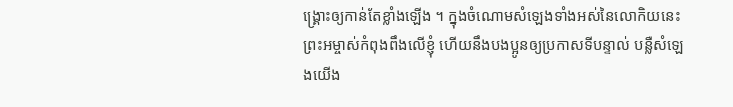ង្គ្រោះឲ្យកាន់តែខ្លាំងឡើង ។ ក្នុងចំណោមសំឡេងទាំងអស់នៃលោកិយនេះ ព្រះអម្ចាស់កំពុងពឹងលើខ្ញុំ ហើយនឹងបងប្អូនឲ្យប្រកាសទីបន្ទាល់ បន្លឺសំឡេងយើង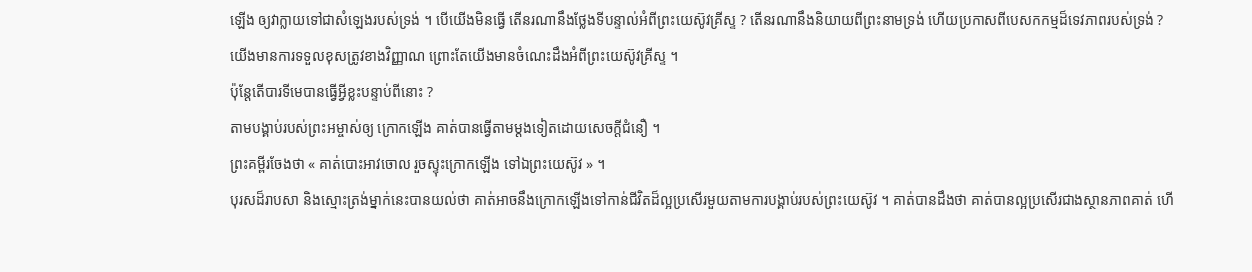ឡើង ឲ្យវាក្លាយទៅជាសំឡេងរបស់ទ្រង់ ។ បើយើងមិនធ្វើ តើនរណានឹងថ្លែងទីបន្ទាល់អំពីព្រះយេស៊ូវគ្រីស្ទ ? តើនរណានឹងនិយាយពីព្រះនាមទ្រង់ ហើយប្រកាសពីបេសកកម្មដ៏ទេវភាពរបស់ទ្រង់ ?
យើងមានការទទួលខុសត្រូវខាងវិញ្ញាណ ព្រោះតែយើងមានចំណេះដឹងអំពីព្រះយេស៊ូវគ្រីស្ទ ។
ប៉ុន្ដែតើបារទីមេបានធ្វើអ្វីខ្លះបន្ទាប់ពីនោះ ?
តាមបង្គាប់របស់ព្រះអម្ចាស់ឲ្យ ក្រោកឡើង គាត់បានធ្វើតាមម្តងទៀតដោយសេចក្ដីជំនឿ ។
ព្រះគម្ពីរចែងថា « គាត់បោះអាវចោល រួចស្ទុះក្រោកឡើង ទៅឯព្រះយេស៊ូវ » ។
បុរសដ៏រាបសា និងស្មោះត្រង់ម្នាក់នេះបានយល់ថា គាត់អាចនឹងក្រោកឡើងទៅកាន់ជីវិតដ៏ល្អប្រសើរមួយតាមការបង្គាប់របស់ព្រះយេស៊ូវ ។ គាត់បានដឹងថា គាត់បានល្អប្រសើរជាងស្ថានភាពគាត់ ហើ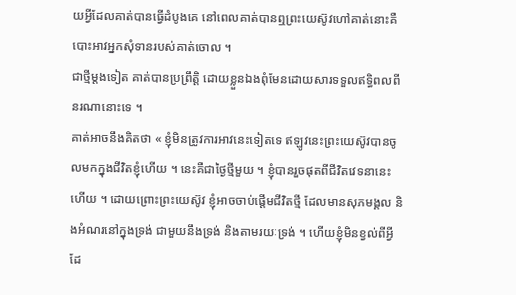យអ្វីដែលគាត់បានធ្វើដំបូងគេ នៅពេលគាត់បានឮព្រះយេស៊ូវហៅគាត់នោះគឺ បោះអាវអ្នកសុំទានរបស់គាត់ចោល ។
ជាថ្មីម្តងទៀត គាត់បានប្រព្រឹត្តិ ដោយខ្លួនឯងពុំមែនដោយសារទទួលឥទ្ធិពលពីនរណានោះទេ ។
គាត់អាចនឹងគិតថា « ខ្ញុំមិនត្រូវការអាវនេះទៀតទេ ឥឡូវនេះព្រះយេស៊ូវបានចូលមកក្នុងជីវិតខ្ញុំហើយ ។ នេះគឺជាថ្ងៃថ្មីមួយ ។ ខ្ញុំបានរួចផុតពីជីវិតវេទនានេះហើយ ។ ដោយព្រោះព្រះយេស៊ូវ ខ្ញុំអាចចាប់ផ្ដើមជីវិតថ្មី ដែលមានសុភមង្គល និងអំណរនៅក្នុងទ្រង់ ជាមួយនឹងទ្រង់ និងតាមរយៈទ្រង់ ។ ហើយខ្ញុំមិនខ្វល់ពីអ្វីដែ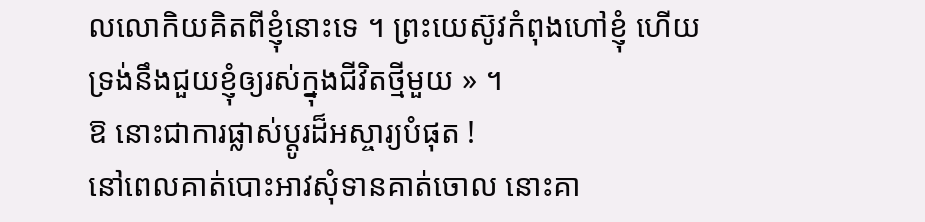លលោកិយគិតពីខ្ញុំនោះទេ ។ ព្រះយេស៊ូវកំពុងហៅខ្ញុំ ហើយទ្រង់នឹងជួយខ្ញុំឲ្យរស់ក្នុងជីវិតថ្មីមួយ » ។
ឱ នោះជាការផ្លាស់ប្តូរដ៏អស្ចារ្យបំផុត !
នៅពេលគាត់បោះអាវសុំទានគាត់ចោល នោះគា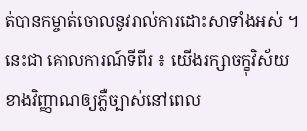ត់បានកម្ចាត់ចោលនូវរាល់ការដោះសាទាំងអស់ ។
នេះជា គោលការណ៍ទីពីរ ៖ យើងរក្សាចក្ខុវិស័យខាងវិញ្ញាណឲ្យភ្លឺច្បាស់នៅពេល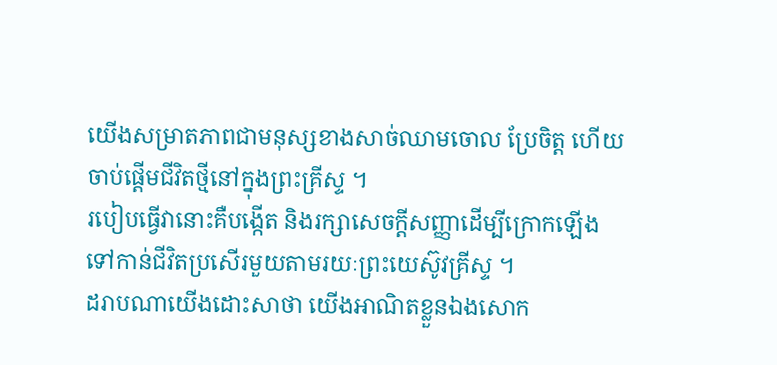យើងសម្រាតភាពជាមនុស្សខាងសាច់ឈាមចោល ប្រែចិត្ត ហើយចាប់ផ្ដើមជីវិតថ្មីនៅក្នុងព្រះគ្រីស្ទ ។
របៀបធ្វើវានោះគឺបង្កើត និងរក្សាសេចក្ដីសញ្ញាដើម្បីក្រោកឡើងទៅកាន់ជីវិតប្រសើរមួយតាមរយៈព្រះយេស៊ូវគ្រីស្ទ ។
ដរាបណាយើងដោះសាថា យើងអាណិតខ្លួនឯងសោក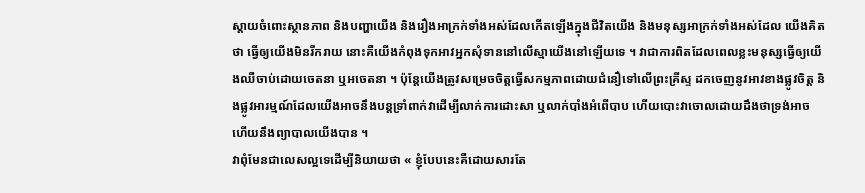ស្ដាយចំពោះស្ថានភាព និងបញ្ហាយើង និងរឿងអាក្រក់ទាំងអស់ដែលកើតឡើងក្នុងជីវិតយើង និងមនុស្សអាក្រក់ទាំងអស់ដែល យើងគិតថា ធ្វើឲ្យយើងមិនរីករាយ នោះគឺយើងកំពុងទុកអាវអ្នកសុំទាននៅលើស្មាយើងនៅឡើយទេ ។ វាជាការពិតដែលពេលខ្លះមនុស្សធ្វើឲ្យយើងឈឺចាប់ដោយចេតនា ឬអចេតនា ។ ប៉ុន្ដែយើងត្រូវសម្រេចចិត្តធ្វើសកម្មភាពដោយជំនឿទៅលើព្រះគ្រីស្ទ ដកចេញនូវអាវខាងផ្លូវចិត្ត និងផ្លូវអារម្មណ៍ដែលយើងអាចនឹងបន្ដទ្រាំពាក់វាដើម្បីលាក់ការដោះសា ឬលាក់បាំងអំពើបាប ហើយបោះវាចោលដោយដឹងថាទ្រង់អាច ហើយនឹងព្យាបាលយើងបាន ។
វាពុំមែនជាលេសល្អទេដើម្បីនិយាយថា « ខ្ញុំបែបនេះគឺដោយសារតែ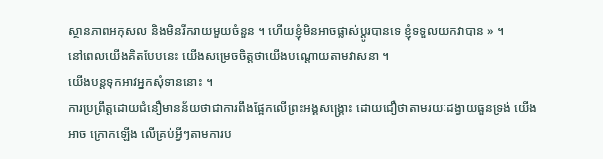ស្ថានភាពអកុសល និងមិនរីករាយមួយចំនួន ។ ហើយខ្ញុំមិនអាចផ្លាស់ប្ដូរបានទេ ខ្ញុំទទួលយកវាបាន » ។
នៅពេលយើងគិតបែបនេះ យើងសម្រេចចិត្តថាយើងបណ្ដោយតាមវាសនា ។
យើងបន្ដទុកអាវអ្នកសុំទាននោះ ។
ការប្រព្រឹត្តដោយជំនឿមានន័យថាជាការពឹងផ្អែកលើព្រះអង្គសង្គ្រោះ ដោយជឿថាតាមរយៈដង្វាយធួនទ្រង់ យើងអាច ក្រោកឡើង លើគ្រប់អ្វីៗតាមការប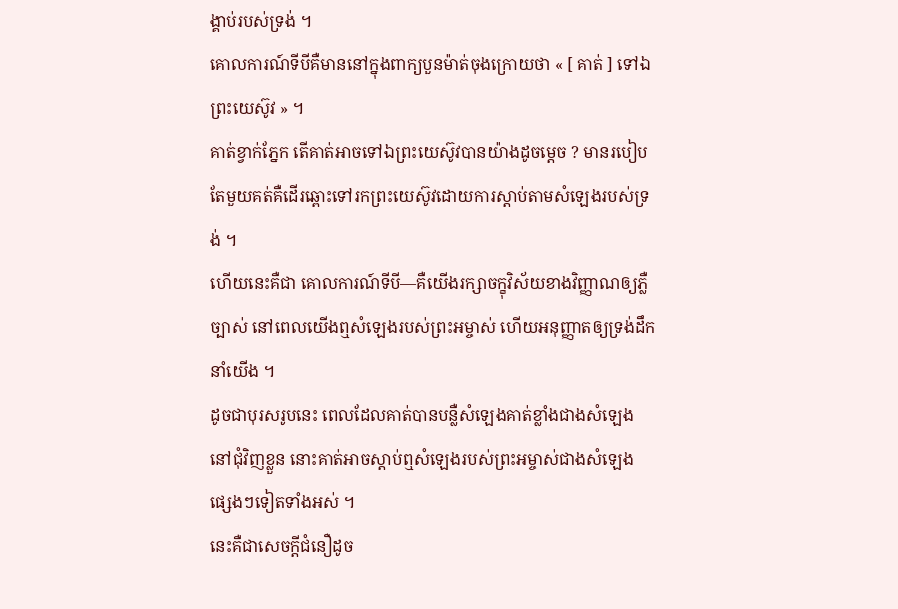ង្គាប់របស់ទ្រង់ ។
គោលការណ៍ទីបីគឺមាននៅក្នុងពាក្យបួនម៉ាត់ចុងក្រោយថា « [ គាត់ ] ទៅឯព្រះយេស៊ូវ » ។
គាត់ខ្វាក់ភ្នែក តើគាត់អាចទៅឯព្រះយេស៊ូវបានយ៉ាងដូចម្ដេច ? មានរបៀបតែមួយគត់គឺដើរឆ្ពោះទៅរកព្រះយេស៊ូវដោយការស្តាប់តាមសំឡេងរបស់ទ្រង់ ។
ហើយនេះគឺជា គោលការណ៍ទីបី—គឺយើងរក្សាចក្ខុវិស័យខាងវិញ្ញាណឲ្យភ្លឺច្បាស់ នៅពេលយើងឮសំឡេងរបស់ព្រះអម្ចាស់ ហើយអនុញ្ញាតឲ្យទ្រង់ដឹកនាំយើង ។
ដូចជាបុរសរូបនេះ ពេលដែលគាត់បានបន្លឺសំឡេងគាត់ខ្លាំងជាងសំឡេងនៅជុំវិញខ្លួន នោះគាត់អាចស្ដាប់ឮសំឡេងរបស់ព្រះអម្ចាស់ជាងសំឡេងផ្សេងៗទៀតទាំងអស់ ។
នេះគឺជាសេចក្ដីជំនឿដូច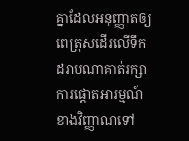គ្នាដែលអនុញ្ញាតឲ្យពេត្រុសដើរលើទឹក ដរាបណាគាត់រក្សាការផ្ដោតអារម្មណ៍ខាងវិញ្ញាណទៅ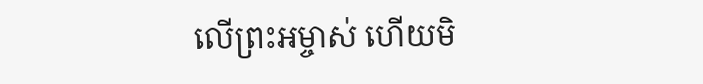លើព្រះអម្ចាស់ ហើយមិ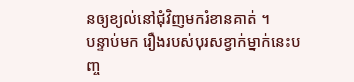នឲ្យខ្យល់នៅជុំវិញមករំខានគាត់ ។
បន្ទាប់មក រឿងរបស់បុរសខ្វាក់ម្នាក់នេះបញ្ច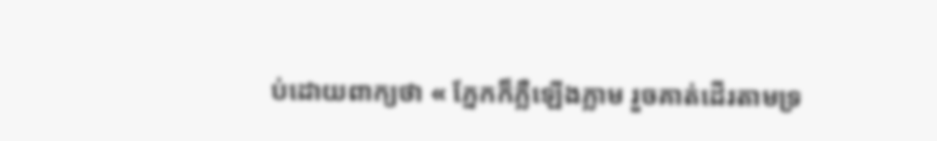ប់ដោយពាក្យថា « ភ្នែកក៏ភ្លឺឡើងភ្លាម រួចគាត់ដើរតាមទ្រ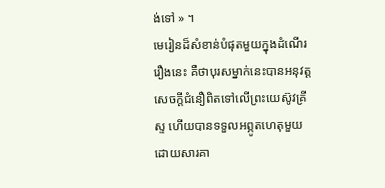ង់ទៅ » ។
មេរៀនដ៏សំខាន់បំផុតមួយក្នុងដំណើររឿងនេះ គឺថាបុរសម្នាក់នេះបានអនុវត្តសេចក្តីជំនឿពិតទៅលើព្រះយេស៊ូវគ្រីស្ទ ហើយបានទទួលអព្ភូតហេតុមួយដោយសារគា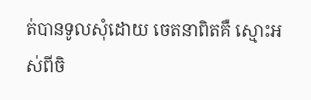ត់បានទូលសុំដោយ ចេតនាពិតគឺ ស្មោះអស់ពីចិ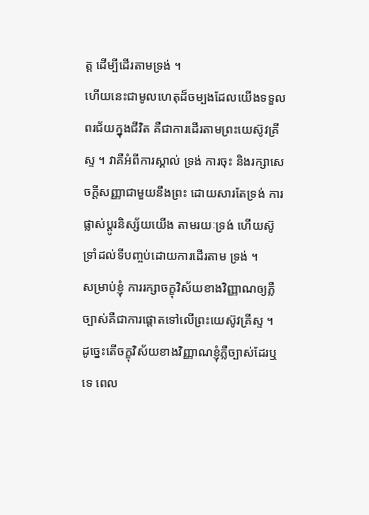ត្ត ដើម្បីដើរតាមទ្រង់ ។
ហើយនេះជាមូលហេតុដ៏ចម្បងដែលយើងទទួលពរជ័យក្នុងជីវិត គឺជាការដើរតាមព្រះយេស៊ូវគ្រីស្ទ ។ វាគឺអំពីការស្គាល់ ទ្រង់ ការចុះ និងរក្សាសេចក្ដីសញ្ញាជាមួយនឹងព្រះ ដោយសារតែទ្រង់ ការផ្លាស់ប្ដូរនិស្ស័យយើង តាមរយៈទ្រង់ ហើយស៊ូទ្រាំដល់ទីបញ្ចប់ដោយការដើរតាម ទ្រង់ ។
សម្រាប់ខ្ញុំ ការរក្សាចក្ខុវិស័យខាងវិញ្ញាណឲ្យភ្លឺច្បាស់គឺជាការផ្តោតទៅលើព្រះយេស៊ូវគ្រីស្ទ ។
ដូច្នេះតើចក្ខុវិស័យខាងវិញ្ញាណខ្ញុំភ្លឺច្បាស់ដែរឬទេ ពេល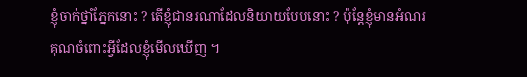ខ្ញុំចាក់ថ្នាំភ្នែកនោះ ? តើខ្ញុំជានរណាដែលនិយាយបែបនោះ ? ប៉ុន្តែខ្ញុំមានអំណរគុណចំពោះអ្វីដែលខ្ញុំមើលឃើញ ។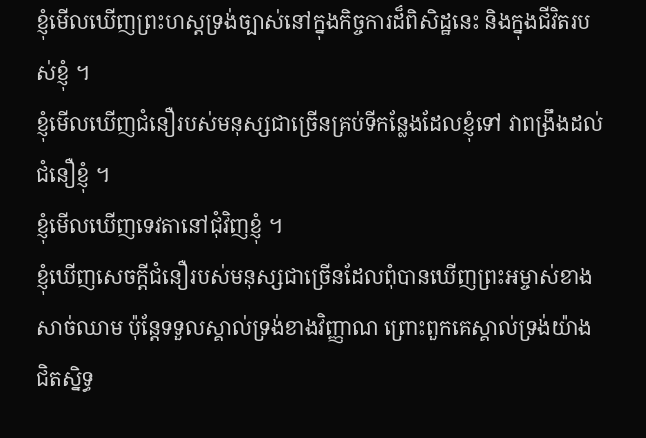ខ្ញុំមើលឃើញព្រះហស្ដទ្រង់ច្បាស់នៅក្នុងកិច្ចការដ៏ពិសិដ្ឋនេះ និងក្នុងជីវិតរបស់ខ្ញុំ ។
ខ្ញុំមើលឃើញជំនឿរបស់មនុស្សជាច្រើនគ្រប់ទីកន្លែងដែលខ្ញុំទៅ វាពង្រឹងដល់ជំនឿខ្ញុំ ។
ខ្ញុំមើលឃើញទេវតានៅជុំវិញខ្ញុំ ។
ខ្ញុំឃើញសេចក្តីជំនឿរបស់មនុស្សជាច្រើនដែលពុំបានឃើញព្រះអម្ចាស់ខាងសាច់ឈាម ប៉ុន្តែទទួលស្គាល់ទ្រង់ខាងវិញ្ញាណ ព្រោះពួកគេស្គាល់ទ្រង់យ៉ាងជិតស្និទ្ធ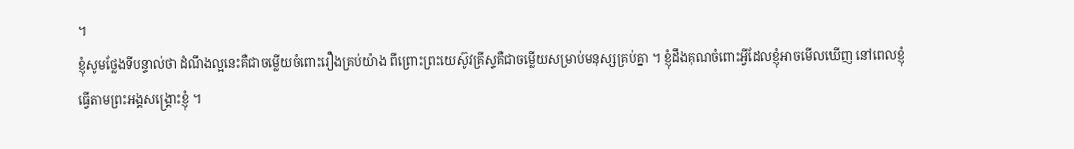។
ខ្ញុំសូមថ្លែងទីបន្ទាល់ថា ដំណឹងល្អនេះគឺជាចម្លើយចំពោះរឿងគ្រប់យ៉ាង ពីព្រោះព្រះយេស៊ូវគ្រីស្ទគឺជាចម្លើយសម្រាប់មនុស្សគ្រប់គ្នា ។ ខ្ញុំដឹងគុណចំពោះអ្វីដែលខ្ញុំអាចមើលឃើញ នៅពេលខ្ញុំធ្វើតាមព្រះអង្គសង្គ្រោះខ្ញុំ ។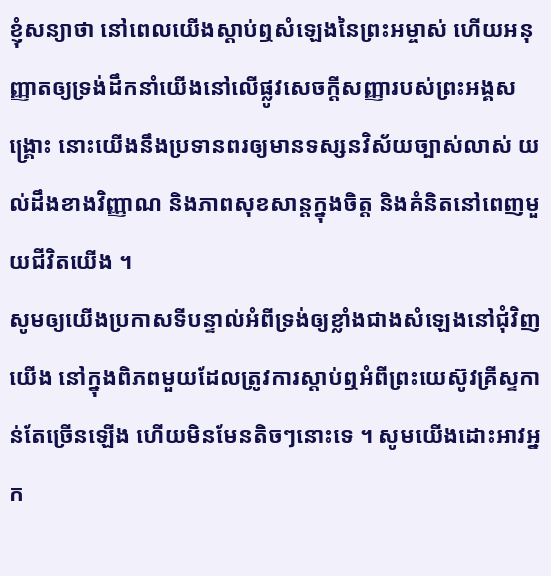ខ្ញុំសន្យាថា នៅពេលយើងស្ដាប់ឮសំឡេងនៃព្រះអម្ចាស់ ហើយអនុញ្ញាតឲ្យទ្រង់ដឹកនាំយើងនៅលើផ្លូវសេចក្ដីសញ្ញារបស់ព្រះអង្គសង្គ្រោះ នោះយើងនឹងប្រទានពរឲ្យមានទស្សនវិស័យច្បាស់លាស់ យល់ដឹងខាងវិញ្ញាណ និងភាពសុខសាន្ដក្នុងចិត្ត និងគំនិតនៅពេញមួយជីវិតយើង ។
សូមឲ្យយើងប្រកាសទីបន្ទាល់អំពីទ្រង់ឲ្យខ្លាំងជាងសំឡេងនៅជុំវិញយើង នៅក្នុងពិភពមួយដែលត្រូវការស្តាប់ឮអំពីព្រះយេស៊ូវគ្រីស្ទកាន់តែច្រើនឡើង ហើយមិនមែនតិចៗនោះទេ ។ សូមយើងដោះអាវអ្នក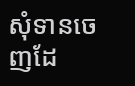សុំទានចេញដែ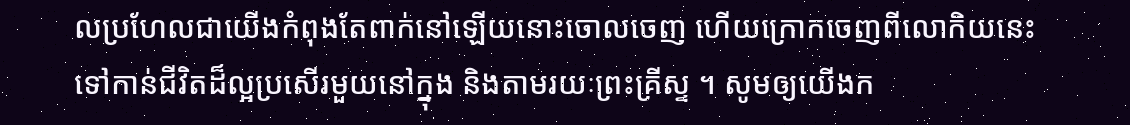លប្រហែលជាយើងកំពុងតែពាក់នៅឡើយនោះចោលចេញ ហើយក្រោកចេញពីលោកិយនេះទៅកាន់ជីវិតដ៏ល្អប្រសើរមួយនៅក្នុង និងតាមរយៈព្រះគ្រីស្ទ ។ សូមឲ្យយើងក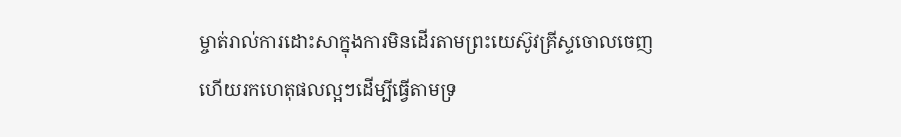ម្ចាត់រាល់ការដោះសាក្នុងការមិនដើរតាមព្រះយេស៊ូវគ្រីស្ទចោលចេញ ហើយរកហេតុផលល្អៗដើម្បីធ្វើតាមទ្រ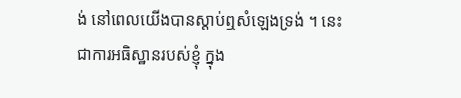ង់ នៅពេលយើងបានស្ដាប់ឮសំឡេងទ្រង់ ។ នេះជាការអធិស្ឋានរបស់ខ្ញុំ ក្នុង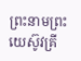ព្រះនាមព្រះយេស៊ូវគ្រី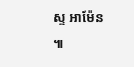ស្ទ អាម៉ែន ៕